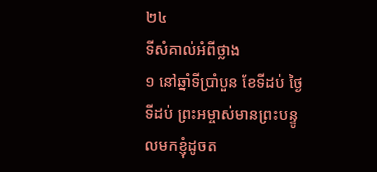២៤
ទីសំគាល់អំពីថ្លាង
១ នៅឆ្នាំទីប្រាំបួន ខែទីដប់ ថ្ងៃទីដប់ ព្រះអម្ចាស់មានព្រះបន្ទូលមកខ្ញុំដូចត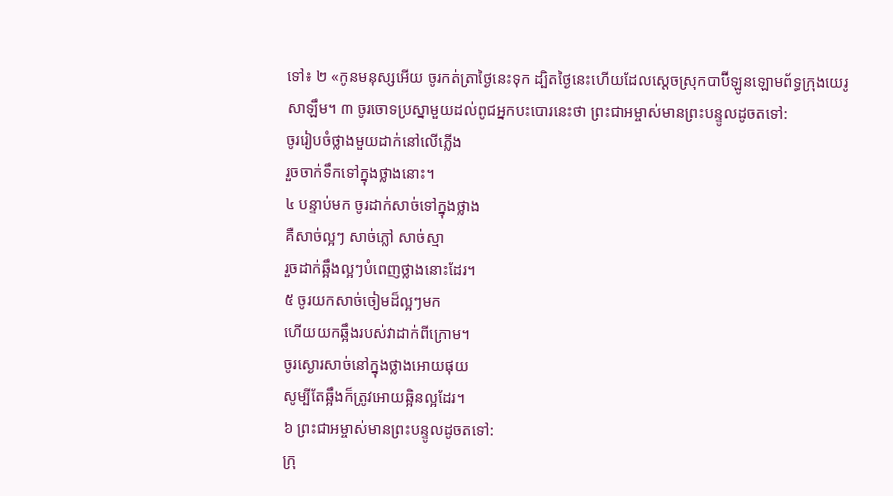ទៅ៖ ២ «កូនមនុស្សអើយ ចូរកត់ត្រាថ្ងៃនេះទុក ដ្បិតថ្ងៃនេះហើយដែលស្ដេចស្រុកបាប៊ីឡូនឡោមព័ទ្ធក្រុងយេរូសាឡឹម។ ៣ ចូរចោទប្រស្នាមួយដល់ពូជអ្នកបះបោរនេះថា ព្រះជាអម្ចាស់មានព្រះបន្ទូលដូចតទៅ:
ចូររៀបចំថ្លាងមួយដាក់នៅលើភ្លើង
រួចចាក់ទឹកទៅក្នុងថ្លាងនោះ។
៤ បន្ទាប់មក ចូរដាក់សាច់ទៅក្នុងថ្លាង
គឺសាច់ល្អៗ សាច់ភ្លៅ សាច់ស្មា
រួចដាក់ឆ្អឹងល្អៗបំពេញថ្លាងនោះដែរ។
៥ ចូរយកសាច់ចៀមដ៏ល្អៗមក
ហើយយកឆ្អឹងរបស់វាដាក់ពីក្រោម។
ចូរស្ងោរសាច់នៅក្នុងថ្លាងអោយផុយ
សូម្បីតែឆ្អឹងក៏ត្រូវអោយឆ្អិនល្អដែរ។
៦ ព្រះជាអម្ចាស់មានព្រះបន្ទូលដូចតទៅ:
ក្រុ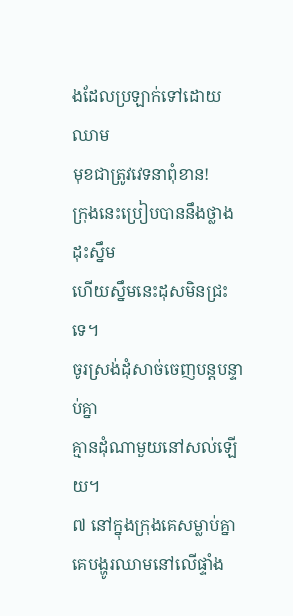ងដែលប្រឡាក់ទៅដោយឈាម
មុខជាត្រូវវេទនាពុំខាន!
ក្រុងនេះប្រៀបបាននឹងថ្លាងដុះស្នឹម
ហើយស្នឹមនេះដុសមិនជ្រះទេ។
ចូរស្រង់ដុំសាច់ចេញបន្តបន្ទាប់គ្នា
គ្មានដុំណាមួយនៅសល់ឡើយ។
៧ នៅក្នុងក្រុងគេសម្លាប់គ្នា
គេបង្ហូរឈាមនៅលើផ្ទាំង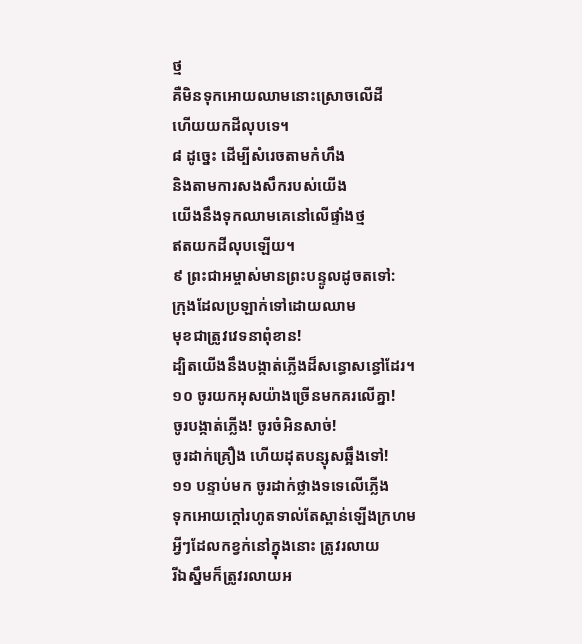ថ្ម
គឺមិនទុកអោយឈាមនោះស្រោចលើដី
ហើយយកដីលុបទេ។
៨ ដូច្នេះ ដើម្បីសំរេចតាមកំហឹង
និងតាមការសងសឹករបស់យើង
យើងនឹងទុកឈាមគេនៅលើផ្ទាំងថ្ម
ឥតយកដីលុបឡើយ។
៩ ព្រះជាអម្ចាស់មានព្រះបន្ទូលដូចតទៅ:
ក្រុងដែលប្រឡាក់ទៅដោយឈាម
មុខជាត្រូវវេទនាពុំខាន!
ដ្បិតយើងនឹងបង្កាត់ភ្លើងដ៏សន្ធោសន្ធៅដែរ។
១០ ចូរយកអុសយ៉ាងច្រើនមកគរលើគ្នា!
ចូរបង្កាត់ភ្លើង! ចូរចំអិនសាច់!
ចូរដាក់គ្រឿង ហើយដុតបន្សុសឆ្អឹងទៅ!
១១ បន្ទាប់មក ចូរដាក់ថ្លាងទទេលើភ្លើង
ទុកអោយក្ដៅរហូតទាល់តែស្ពាន់ឡើងក្រហម
អ្វីៗដែលកខ្វក់នៅក្នុងនោះ ត្រូវរលាយ
រីឯស្នឹមក៏ត្រូវរលាយអ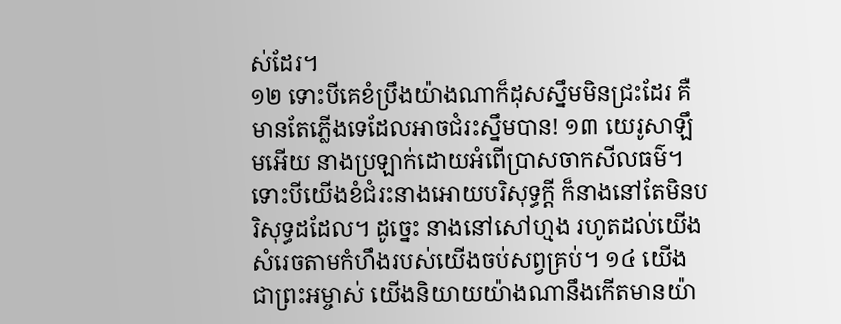ស់ដែរ។
១២ ទោះបីគេខំប្រឹងយ៉ាងណាក៏ដុសស្នឹមមិនជ្រះដែរ គឺមានតែភ្លើងទេដែលអាចជំរះស្នឹមបាន! ១៣ យេរូសាឡឹមអើយ នាងប្រឡាក់ដោយអំពើប្រាសចាកសីលធម៌។ ទោះបីយើងខំជំរះនាងអោយបរិសុទ្ធក្ដី ក៏នាងនៅតែមិនបរិសុទ្ធដដែល។ ដូច្នេះ នាងនៅសៅហ្មង រហូតដល់យើងសំរេចតាមកំហឹងរបស់យើងចប់សព្វគ្រប់។ ១៤ យើងជាព្រះអម្ចាស់ យើងនិយាយយ៉ាងណានឹងកើតមានយ៉ា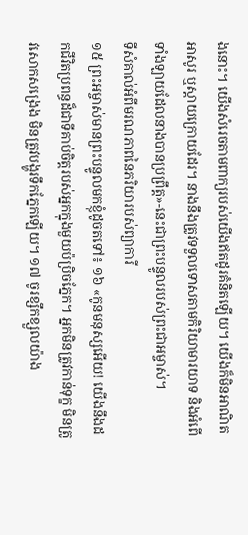ងនោះ។ យើងសំរេចតាមពាក្យរបស់យើងឥតដូរគំនិតឡើយ។ យើងក៏មិនអាណិតអាសូរ ឬស្ដាយក្រោយដែរ។ នាងនឹងត្រូវទទួលទោសតាមកិរិយាមារយាទ និងអំពើទាំងឡាយដែលនាងបានប្រព្រឹត្ត»-នេះជាព្រះបន្ទូលរបស់ព្រះជាអម្ចាស់។
ទីសំគាល់អំពីមរណភាពនៃភរិយារបស់ព្យាការី
១៥ ព្រះអម្ចាស់មានព្រះបន្ទូលមកខ្ញុំដូចតទៅ៖ ១៦ «កូនមនុស្សអើយ! យើងនឹងដកជីវិតប្រពន្ធដ៏ជាទីគាប់ចិត្តរបស់អ្នកក្នុងមួយប៉ប្រិចភ្នែក។ អ្នកមិនត្រូវកាន់ទុក្ខ មិនត្រូវសោកសង្រេង មិនត្រូវបង្ហូរទឹកភ្នែកឡើយ។ ១៧ ចូរខ្សឹកខ្សួលយ៉ាង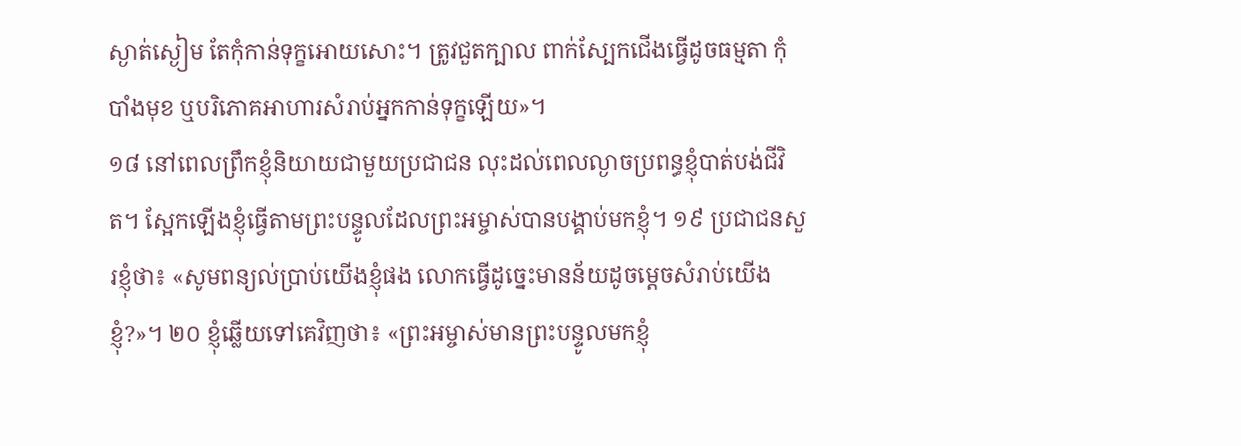ស្ងាត់ស្ងៀម តែកុំកាន់ទុក្ខអោយសោះ។ ត្រូវជួតក្បាល ពាក់ស្បែកជើងធ្វើដូចធម្មតា កុំបាំងមុខ ឬបរិភោគអាហារសំរាប់អ្នកកាន់ទុក្ខឡើយ»។
១៨ នៅពេលព្រឹកខ្ញុំនិយាយជាមួយប្រជាជន លុះដល់ពេលល្ងាចប្រពន្ធខ្ញុំបាត់បង់ជីវិត។ ស្អែកឡើងខ្ញុំធ្វើតាមព្រះបន្ទូលដែលព្រះអម្ចាស់បានបង្គាប់មកខ្ញុំ។ ១៩ ប្រជាជនសួរខ្ញុំថា៖ «សូមពន្យល់ប្រាប់យើងខ្ញុំផង លោកធ្វើដូច្នេះមានន័យដូចម្ដេចសំរាប់យើងខ្ញុំ?»។ ២០ ខ្ញុំឆ្លើយទៅគេវិញថា៖ «ព្រះអម្ចាស់មានព្រះបន្ទូលមកខ្ញុំ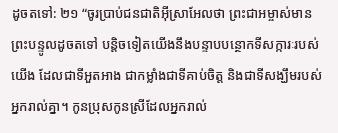ដូចតទៅ: ២១ “ចូរប្រាប់ជនជាតិអ៊ីស្រាអែលថា ព្រះជាអម្ចាស់មានព្រះបន្ទូលដូចតទៅ បន្តិចទៀតយើងនឹងបន្ទាបបន្ថោកទីសក្ការៈរបស់យើង ដែលជាទីអួតអាង ជាកម្លាំងជាទីគាប់ចិត្ត និងជាទីសង្ឃឹមរបស់អ្នករាល់គ្នា។ កូនប្រុសកូនស្រីដែលអ្នករាល់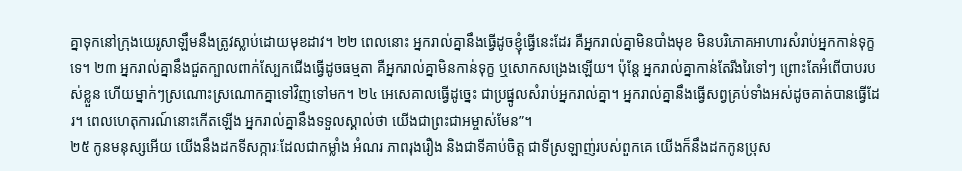គ្នាទុកនៅក្រុងយេរូសាឡឹមនឹងត្រូវស្លាប់ដោយមុខដាវ។ ២២ ពេលនោះ អ្នករាល់គ្នានឹងធ្វើដូចខ្ញុំធ្វើនេះដែរ គឺអ្នករាល់គ្នាមិនបាំងមុខ មិនបរិភោគអាហារសំរាប់អ្នកកាន់ទុក្ខទេ។ ២៣ អ្នករាល់គ្នានឹងជួតក្បាលពាក់ស្បែកជើងធ្វើដូចធម្មតា គឺអ្នករាល់គ្នាមិនកាន់ទុក្ខ ឬសោកសង្រេងឡើយ។ ប៉ុន្តែ អ្នករាល់គ្នាកាន់តែរីងរៃទៅៗ ព្រោះតែអំពើបាបរបស់ខ្លួន ហើយម្នាក់ៗស្រណោះស្រណោកគ្នាទៅវិញទៅមក។ ២៤ អេសេគាលធ្វើដូច្នេះ ជាប្រផ្នូលសំរាប់អ្នករាល់គ្នា។ អ្នករាល់គ្នានឹងធ្វើសព្វគ្រប់ទាំងអស់ដូចគាត់បានធ្វើដែរ។ ពេលហេតុការណ៍នោះកើតឡើង អ្នករាល់គ្នានឹងទទួលស្គាល់ថា យើងជាព្រះជាអម្ចាស់មែន”។
២៥ កូនមនុស្សអើយ យើងនឹងដកទីសក្ការៈដែលជាកម្លាំង អំណរ ភាពរុងរឿង និងជាទីគាប់ចិត្ត ជាទីស្រឡាញ់របស់ពួកគេ យើងក៏នឹងដកកូនប្រុស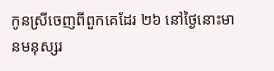កូនស្រីចេញពីពួកគេដែរ ២៦ នៅថ្ងៃនោះមានមនុស្សរ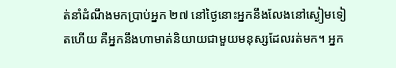ត់នាំដំណឹងមកប្រាប់អ្នក ២៧ នៅថ្ងៃនោះអ្នកនឹងលែងនៅស្ងៀមទៀតហើយ គឺអ្នកនឹងហាមាត់និយាយជាមួយមនុស្សដែលរត់មក។ អ្នក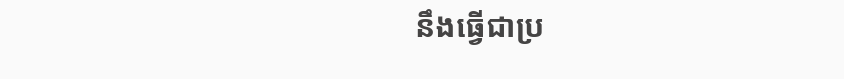នឹងធ្វើជាប្រ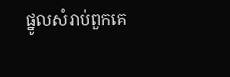ផ្នូលសំរាប់ពួកគេ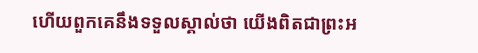ហើយពួកគេនឹងទទួលស្គាល់ថា យើងពិតជាព្រះអ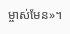ម្ចាស់មែន»។